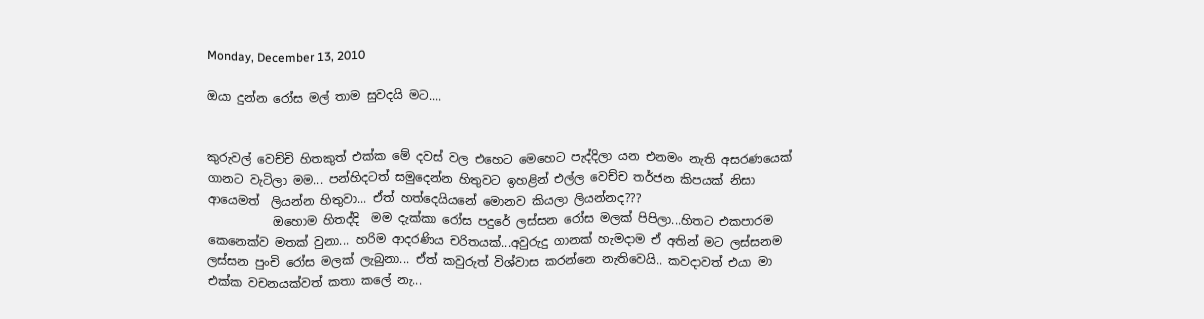Monday, December 13, 2010

ඔයා දුන්න රෝස මල් තාම සුවදයි මට....


කුරුවල් වෙච්චි හිතකුත් එක්ක මේ දවස් වල එහෙට මෙහෙට පැද්දිලා යන එනමං නැති අසරණයෙක් ගානට වැටිලා මම... පන්හිදටත් සමුදෙන්න හිතුවට ඉහළින් එල්ල වෙච්ච තර්ජන කිපයක් නිසා ආයෙමත්  ලියන්න හිතුවා... ඒත් හත්දෙයියනේ‍ මොනව කියලා ලියන්නද???
           ඔහොම හිතද්දි  මම දැක්කා රෝස පදුරේ ලස්සන රෝස මලක් පිපිලා...හිතට එකපාරම කෙනෙක්ව මතක් වුනා... හරිම ආදරණිය චරිතයක්...අවුරුදු ගානක් හැමදාම ඒ අතින් මට ලස්සනම ලස්සන පුංචි රෝස මලක් ලැබුනා... ඒත් කවුරුත් විශ්වාස කරන්නෙ නැතිවෙයි.. කවදාවත් එයා මා එක්ක වචනයක්වත් කතා කලේ නැ...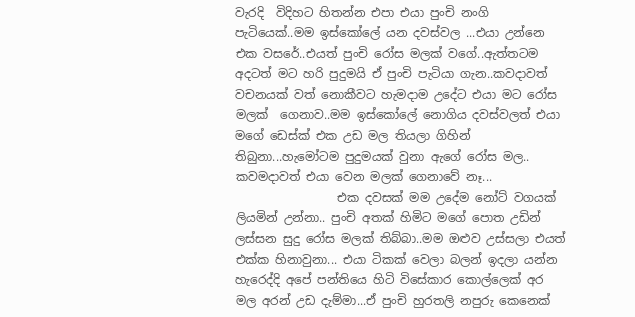වැරදි  විදිහට හිතන්න එපා එයා පුංචි නංගි පැටියෙක්..මම ඉස්කෝලේ යන දවස්වල ...එයා උන්නෙ එක වසරේ..එයත් පුංචි රෝස මලක් වගේ..ඇත්තටම අදටත් මට හරි පුදුමයි ඒ පුංචි පැටියා ගැන..කවදාවත් වචනයක් වත් නොකීව‍ට හැමදාම උදේට එයා මට රෝස මලක්  ගෙනාව..මම ඉස්කෝලේ නොගිය දවස්වලත් එයා මගේ ඩෙස්ක් එක උඩ මල තියලා ගිහින් තිබුනා...හැමෝටම පුදුමයක් වුනා ඇගේ රෝස මල.. කවමදාවත් එයා වෙන මලක් ගෙනාවේ නෑ...
                 එක දවසක් මම උදේම නෝට් වගයක් ලියමින් උන්නා.. පුංචි අතක් හිමිට ‍මගේ පොත උඩින් ලස්සන සුදු රෝස මලක් තිබ්බා..මම ඔළුව උස්සලා එයත් එක්ක හිනාවුනා... එයා ටිකක් වෙලා බලන් ඉදලා යන්න හැරෙද්දි අපේ පන්තියෙ හිටි විසේකාර කොල්ලෙක් අර මල අරන් උඩ දැම්මා...ඒ පුංචි හුරතලි නපුරු කෙනෙක්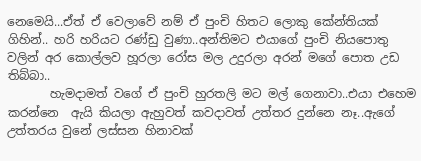නෙමෙයි...ඒත් ඒ වෙලාවේ නම් ඒ පුංචි හිතට ලොකු කේන්තියක් ගිහින්.. හරි හරියට රණ්ඩු වුණා..අන්තිමට එයාගේ පුංචි නියපොතු  වලින් අර කොල්ලව හූරලා රෝස මල උදුරලා අරන් මගේ පොත උඩ තිබ්බා..
       හැමදාමත් වගේ ඒ පුංචි හුරතලි මට මල් ගෙනාවා..එයා එහෙම කරන්නෙ  ඇයි කියලා ඇහුවත් කවදාවත් උත්තර දුන්නෙ නෑ..ඇගේ උත්තරය වුනේ ලස්සන හිනාවක්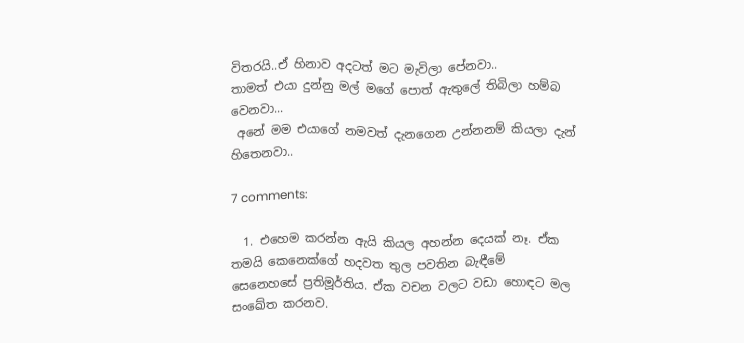විතරයි..ඒ හිනාව අදටත් මට මැවිලා පේනවා..
තාමත් එයා දුන්නු මල් මගේ පොත් ඇතුලේ තිබිලා හම්බ වෙනවා...
 අනේ මම එයාගේ නමවත් දැනගෙන උන්නනම් කියලා දැන් හිතෙනවා..

7 comments:

  1. එහෙම කරන්න ඇයි කියල අහන්න දෙයක් නෑ. ඒක තමයි කෙනෙක්ගේ හදවත තුල පවතින බැඳීමේ සෙනෙහසේ ප්‍රතිමූර්තිය. ඒක වචන වලට වඩා හොඳට මල සංඛේත කරනව.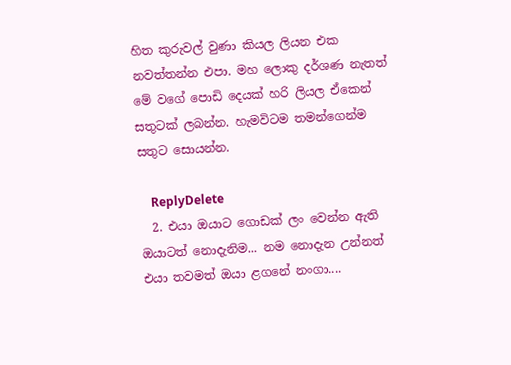හිත කුරුවල් වුණා කියල ලියන එක නවත්තන්න එපා. මහ ලොකු දර්ශණ නැතත් මේ වගේ පොඩි දෙයක් හරි ලියල ඒකෙන් සතුටක් ලබන්න. හැමවිටම තමන්ගෙන්ම සතුට සොයන්න.

    ReplyDelete
  2. එයා ඔයාට ගොඩක් ලං වෙන්න ඇති ඔයාටත් නොදැනිම... නම නොදැන උන්නත් එයා තවමත් ඔයා ළගනේ නංගා....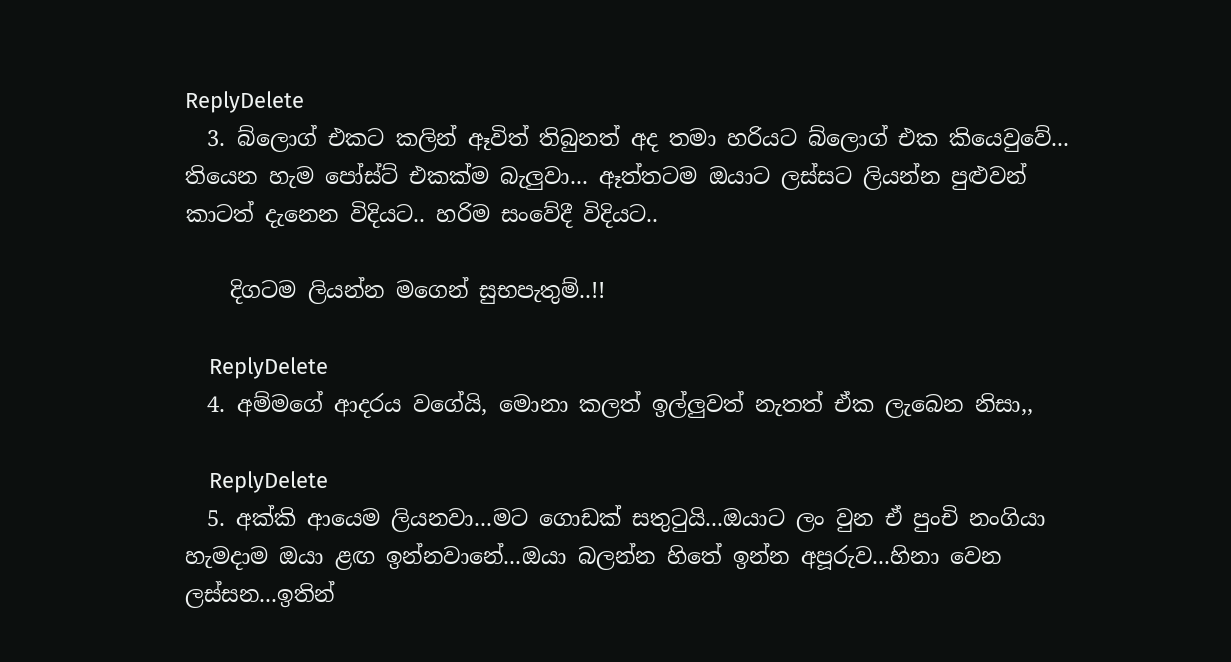ReplyDelete
  3. බ්ලොග් එකට කලින් ඈවිත් තිබුනත් අද තමා හරියට බ්ලොග් එක කියෙවුවේ... තියෙන හැම පෝස්ට් එකක්ම බැලුවා... ඈත්තටම ඔයාට ලස්සට ලියන්න පුළුවන් කාටත් දැනෙන විදියට.. හරිම සංවේදී විදියට..

    දිගටම ලියන්න මගෙන් සුභපැතුම්..!!

    ReplyDelete
  4. අම්මගේ ආදරය වගේයි, මොනා කලත් ඉල්ලුවත් නැතත් ඒක ලැබෙන නිසා,,

    ReplyDelete
  5. අක්කි ආයෙම ලියනවා...මට ගොඩක් සතුටුයි...ඔයාට ලං වුන ඒ පුංචි නංගියා හැමදාම ඔයා ළඟ ඉන්නවානේ...ඔයා බලන්න හිතේ ඉන්න අපූරුව...හිනා වෙන ලස්සන...ඉතින්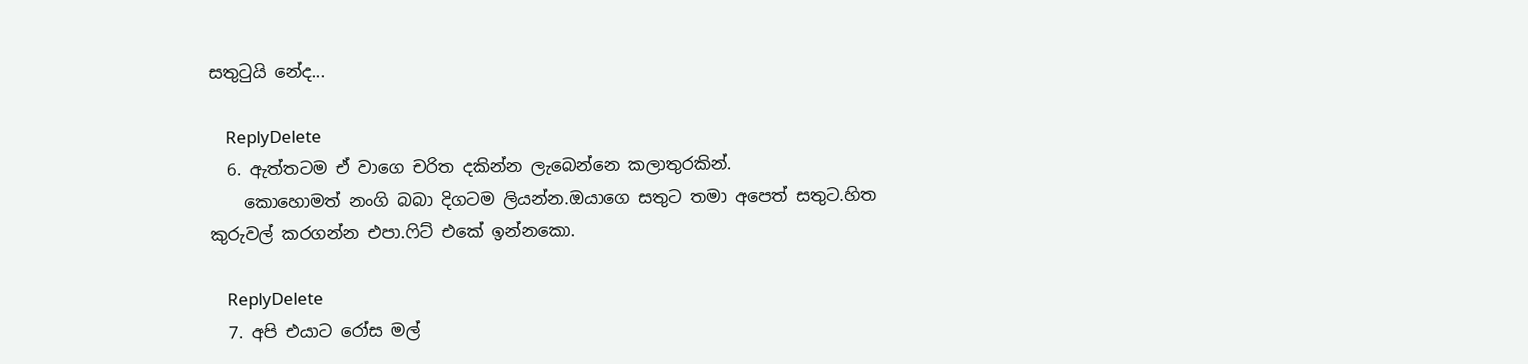සතුටුයි නේද...

    ReplyDelete
  6. ඇත්තටම ඒ වාගෙ චරිත දකින්න ලැබෙන්නෙ කලාතුරකින්.
    කොහොමත් නංගි බබා දිගටම ලියන්න.ඔයාගෙ සතුට තමා අපෙත් සතුට.හිත කුරුවල් කරගන්න එපා.ෆිට් එකේ ඉන්නකො.

    ReplyDelete
  7. අපි එයාට රෝස මල්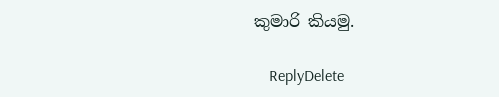කුමාරි කියමු.

    ReplyDelete